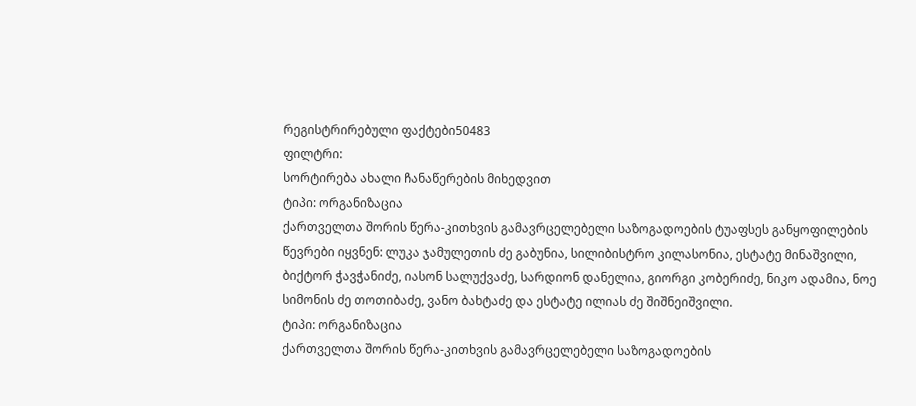რეგისტრირებული ფაქტები50483
ფილტრი:
სორტირება ახალი ჩანაწერების მიხედვით
ტიპი: ორგანიზაცია
ქართველთა შორის წერა-კითხვის გამავრცელებელი საზოგადოების ტუაფსეს განყოფილების წევრები იყვნენ: ლუკა ჯამულეთის ძე გაბუნია, სილიბისტრო კილასონია, ესტატე მინაშვილი, ბიქტორ ჭავჭანიძე, იასონ სალუქვაძე, სარდიონ დანელია, გიორგი კობერიძე, ნიკო ადამია, ნოე სიმონის ძე თოთიბაძე, ვანო ბახტაძე და ესტატე ილიას ძე შიშნეიშვილი.
ტიპი: ორგანიზაცია
ქართველთა შორის წერა-კითხვის გამავრცელებელი საზოგადოების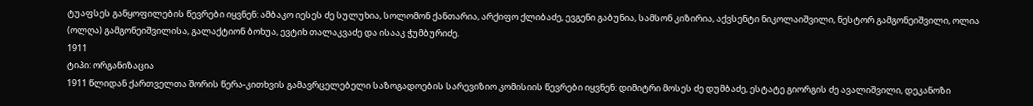ტუაფსეს განყოფილების წევრები იყვნენ: ამბაკო იესეს ძე სულუხია, სოლომონ ქანთარია, არქიფო ქლიბაძე, ევგენი გაბუნია, სამსონ კიზირია, აქვსენტი ნიკოლაიშვილი, ნესტორ გამგონეიშვილი, ოლია (ოლღა) გამგონეიშვილისა, გალაქტიონ ბოხუა, ევტიხ თალაკვაძე და ისააკ ჭუმბურიძე.
1911
ტიპი: ორგანიზაცია
1911 წლიდან ქართველთა შორის წერა-კითხვის გამავრცელებელი საზოგადოების სარევიზიო კომისიის წევრები იყვნენ: დიმიტრი მოსეს ძე დუმბაძე, ესტატე გიორგის ძე ავალიშვილი, დეკანოზი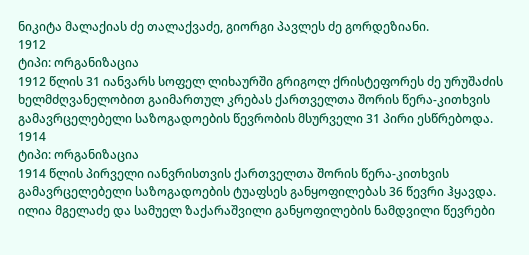ნიკიტა მალაქიას ძე თალაქვაძე, გიორგი პავლეს ძე გორდეზიანი.
1912
ტიპი: ორგანიზაცია
1912 წლის 31 იანვარს სოფელ ლიხაურში გრიგოლ ქრისტეფორეს ძე ურუშაძის ხელმძღვანელობით გაიმართულ კრებას ქართველთა შორის წერა-კითხვის გამავრცელებელი საზოგადოების წევრობის მსურველი 31 პირი ესწრებოდა.
1914
ტიპი: ორგანიზაცია
1914 წლის პირველი იანვრისთვის ქართველთა შორის წერა-კითხვის გამავრცელებელი საზოგადოების ტუაფსეს განყოფილებას 36 წევრი ჰყავდა. ილია მგელაძე და სამუელ ზაქარაშვილი განყოფილების ნამდვილი წევრები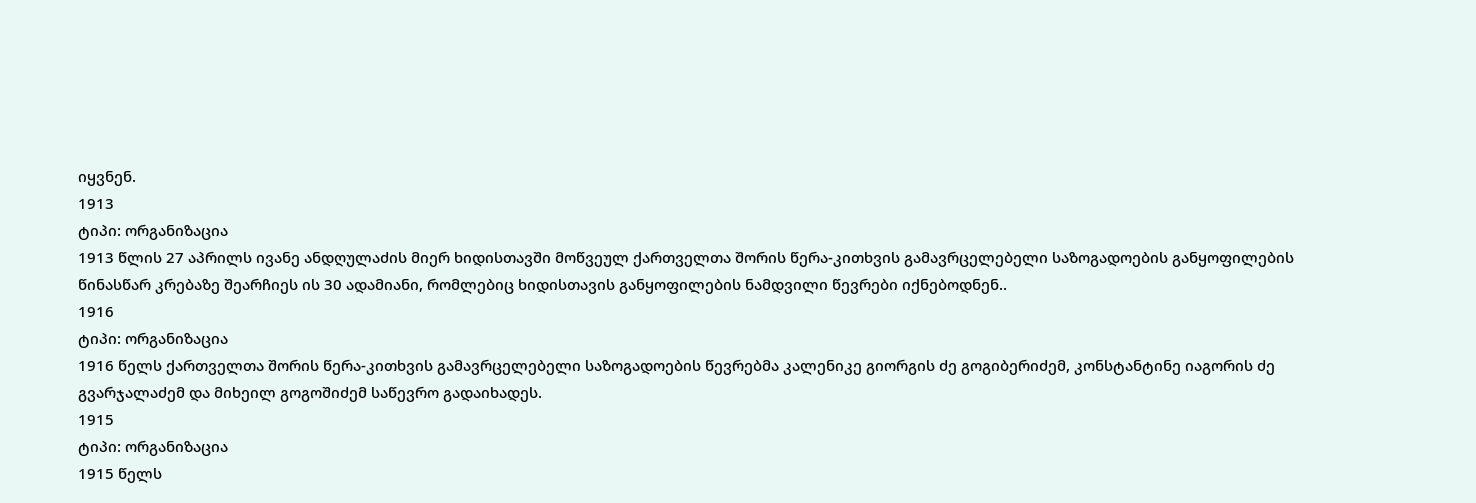იყვნენ.
1913
ტიპი: ორგანიზაცია
1913 წლის 27 აპრილს ივანე ანდღულაძის მიერ ხიდისთავში მოწვეულ ქართველთა შორის წერა-კითხვის გამავრცელებელი საზოგადოების განყოფილების წინასწარ კრებაზე შეარჩიეს ის 30 ადამიანი, რომლებიც ხიდისთავის განყოფილების ნამდვილი წევრები იქნებოდნენ..
1916
ტიპი: ორგანიზაცია
1916 წელს ქართველთა შორის წერა-კითხვის გამავრცელებელი საზოგადოების წევრებმა კალენიკე გიორგის ძე გოგიბერიძემ, კონსტანტინე იაგორის ძე გვარჯალაძემ და მიხეილ გოგოშიძემ საწევრო გადაიხადეს.
1915
ტიპი: ორგანიზაცია
1915 წელს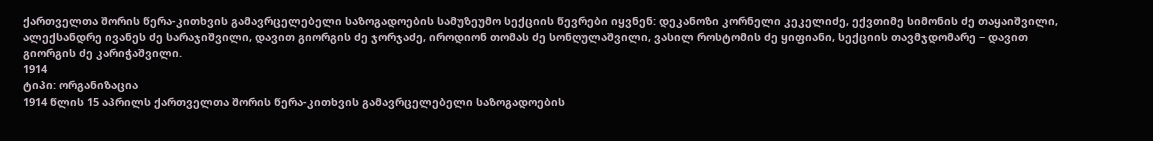ქართველთა შორის წერა-კითხვის გამავრცელებელი საზოგადოების სამუზეუმო სექციის წევრები იყვნენ: დეკანოზი კორნელი კეკელიძე, ექვთიმე სიმონის ძე თაყაიშვილი, ალექსანდრე ივანეს ძე სარაჯიშვილი, დავით გიორგის ძე ჯორჯაძე, იროდიონ თომას ძე სონღულაშვილი, ვასილ როსტომის ძე ყიფიანი, სექციის თავმჯდომარე − დავით გიორგის ძე კარიჭაშვილი.
1914
ტიპი: ორგანიზაცია
1914 წლის 15 აპრილს ქართველთა შორის წერა-კითხვის გამავრცელებელი საზოგადოების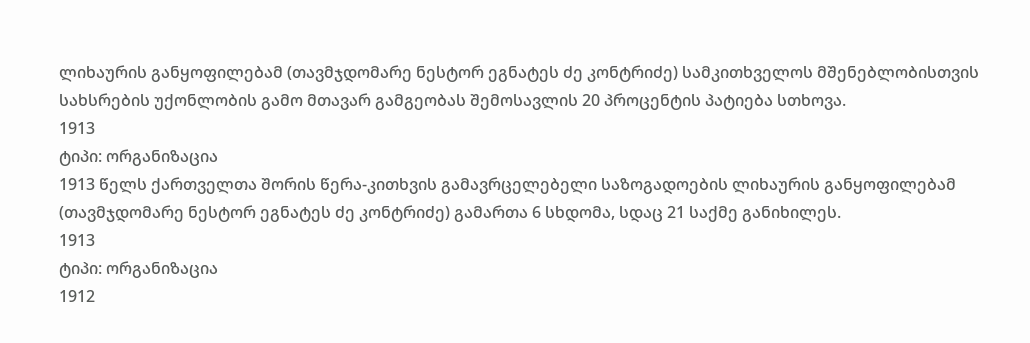ლიხაურის განყოფილებამ (თავმჯდომარე ნესტორ ეგნატეს ძე კონტრიძე) სამკითხველოს მშენებლობისთვის სახსრების უქონლობის გამო მთავარ გამგეობას შემოსავლის 20 პროცენტის პატიება სთხოვა.
1913
ტიპი: ორგანიზაცია
1913 წელს ქართველთა შორის წერა-კითხვის გამავრცელებელი საზოგადოების ლიხაურის განყოფილებამ (თავმჯდომარე ნესტორ ეგნატეს ძე კონტრიძე) გამართა 6 სხდომა, სდაც 21 საქმე განიხილეს.
1913
ტიპი: ორგანიზაცია
1912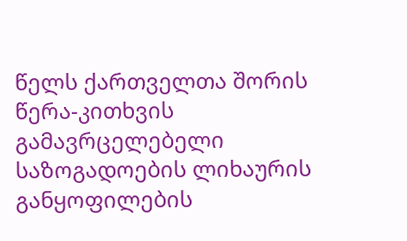წელს ქართველთა შორის წერა-კითხვის გამავრცელებელი საზოგადოების ლიხაურის განყოფილების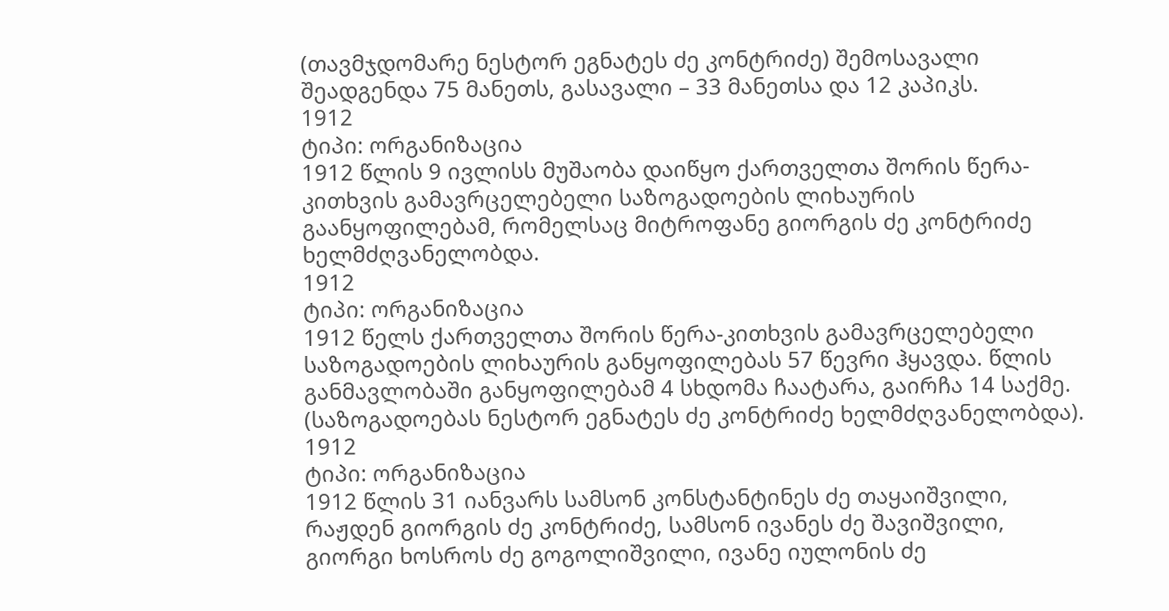(თავმჯდომარე ნესტორ ეგნატეს ძე კონტრიძე) შემოსავალი შეადგენდა 75 მანეთს, გასავალი – 33 მანეთსა და 12 კაპიკს.
1912
ტიპი: ორგანიზაცია
1912 წლის 9 ივლისს მუშაობა დაიწყო ქართველთა შორის წერა-კითხვის გამავრცელებელი საზოგადოების ლიხაურის გაანყოფილებამ, რომელსაც მიტროფანე გიორგის ძე კონტრიძე ხელმძღვანელობდა.
1912
ტიპი: ორგანიზაცია
1912 წელს ქართველთა შორის წერა-კითხვის გამავრცელებელი საზოგადოების ლიხაურის განყოფილებას 57 წევრი ჰყავდა. წლის განმავლობაში განყოფილებამ 4 სხდომა ჩაატარა, გაირჩა 14 საქმე. (საზოგადოებას ნესტორ ეგნატეს ძე კონტრიძე ხელმძღვანელობდა).
1912
ტიპი: ორგანიზაცია
1912 წლის 31 იანვარს სამსონ კონსტანტინეს ძე თაყაიშვილი, რაჟდენ გიორგის ძე კონტრიძე, სამსონ ივანეს ძე შავიშვილი, გიორგი ხოსროს ძე გოგოლიშვილი, ივანე იულონის ძე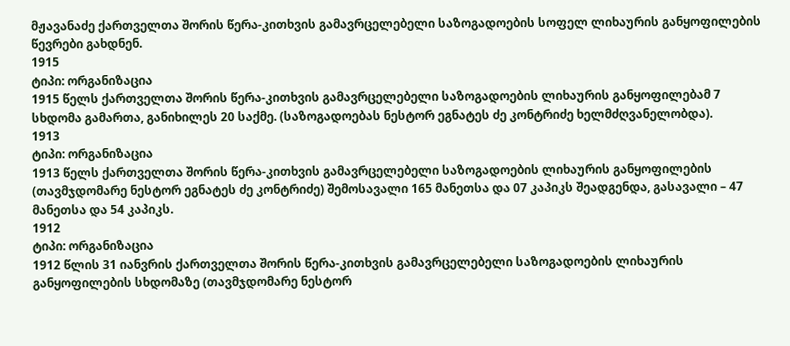მჟავანაძე ქართველთა შორის წერა-კითხვის გამავრცელებელი საზოგადოების სოფელ ლიხაურის განყოფილების წევრები გახდნენ.
1915
ტიპი: ორგანიზაცია
1915 წელს ქართველთა შორის წერა-კითხვის გამავრცელებელი საზოგადოების ლიხაურის განყოფილებამ 7 სხდომა გამართა, განიხილეს 20 საქმე. (საზოგადოებას ნესტორ ეგნატეს ძე კონტრიძე ხელმძღვანელობდა).
1913
ტიპი: ორგანიზაცია
1913 წელს ქართველთა შორის წერა-კითხვის გამავრცელებელი საზოგადოების ლიხაურის განყოფილების (თავმჯდომარე ნესტორ ეგნატეს ძე კონტრიძე) შემოსავალი 165 მანეთსა და 07 კაპიკს შეადგენდა, გასავალი – 47 მანეთსა და 54 კაპიკს.
1912
ტიპი: ორგანიზაცია
1912 წლის 31 იანვრის ქართველთა შორის წერა-კითხვის გამავრცელებელი საზოგადოების ლიხაურის განყოფილების სხდომაზე (თავმჯდომარე ნესტორ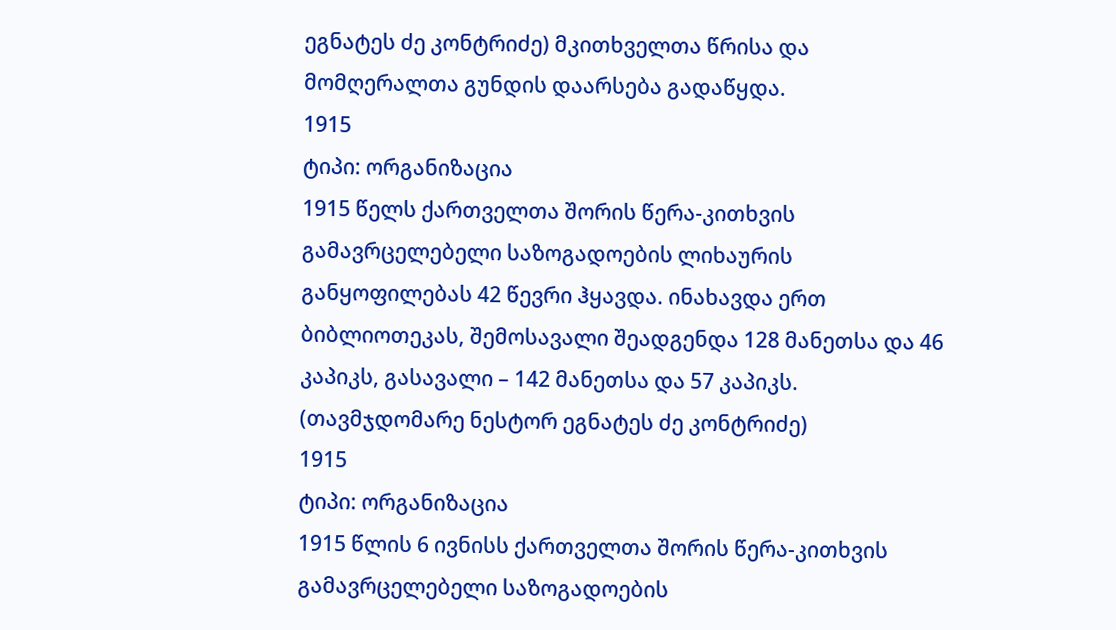ეგნატეს ძე კონტრიძე) მკითხველთა წრისა და მომღერალთა გუნდის დაარსება გადაწყდა.
1915
ტიპი: ორგანიზაცია
1915 წელს ქართველთა შორის წერა-კითხვის გამავრცელებელი საზოგადოების ლიხაურის განყოფილებას 42 წევრი ჰყავდა. ინახავდა ერთ ბიბლიოთეკას, შემოსავალი შეადგენდა 128 მანეთსა და 46 კაპიკს, გასავალი – 142 მანეთსა და 57 კაპიკს. (თავმჯდომარე ნესტორ ეგნატეს ძე კონტრიძე)
1915
ტიპი: ორგანიზაცია
1915 წლის 6 ივნისს ქართველთა შორის წერა-კითხვის გამავრცელებელი საზოგადოების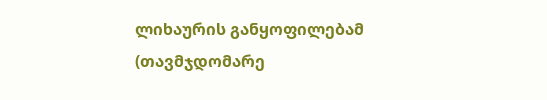ლიხაურის განყოფილებამ  (თავმჯდომარე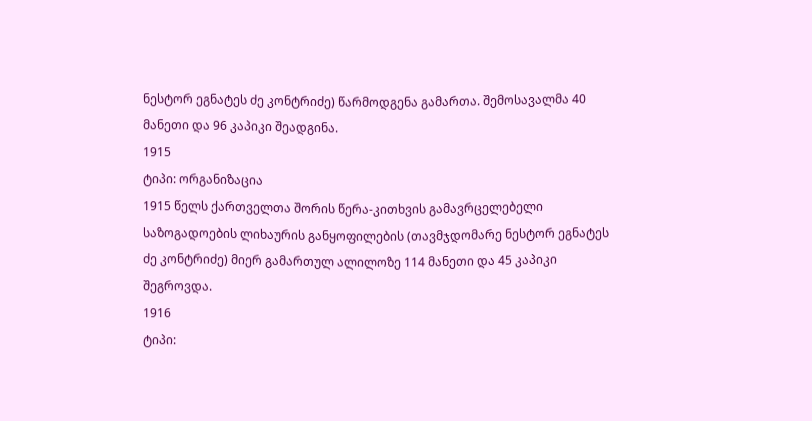ნესტორ ეგნატეს ძე კონტრიძე) წარმოდგენა გამართა. შემოსავალმა 40 მანეთი და 96 კაპიკი შეადგინა.
1915
ტიპი: ორგანიზაცია
1915 წელს ქართველთა შორის წერა-კითხვის გამავრცელებელი საზოგადოების ლიხაურის განყოფილების (თავმჯდომარე ნესტორ ეგნატეს ძე კონტრიძე) მიერ გამართულ ალილოზე 114 მანეთი და 45 კაპიკი შეგროვდა.
1916
ტიპი: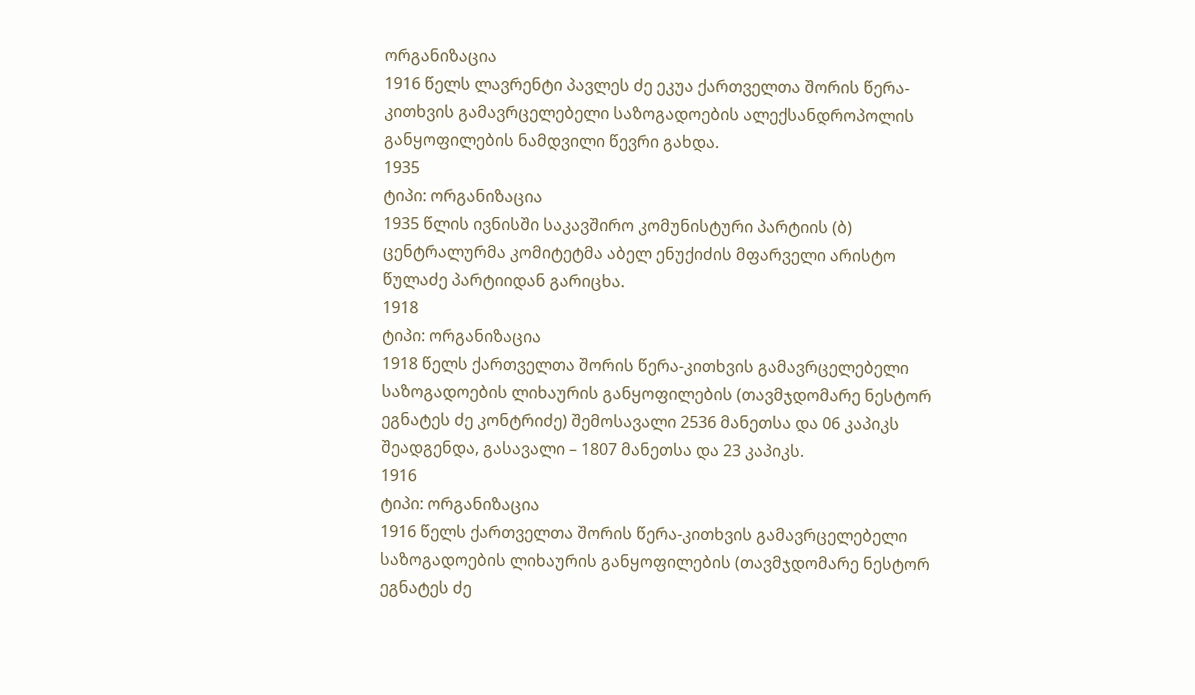ორგანიზაცია
1916 წელს ლავრენტი პავლეს ძე ეკუა ქართველთა შორის წერა-კითხვის გამავრცელებელი საზოგადოების ალექსანდროპოლის განყოფილების ნამდვილი წევრი გახდა.
1935
ტიპი: ორგანიზაცია
1935 წლის ივნისში საკავშირო კომუნისტური პარტიის (ბ) ცენტრალურმა კომიტეტმა აბელ ენუქიძის მფარველი არისტო წულაძე პარტიიდან გარიცხა.
1918
ტიპი: ორგანიზაცია
1918 წელს ქართველთა შორის წერა-კითხვის გამავრცელებელი საზოგადოების ლიხაურის განყოფილების (თავმჯდომარე ნესტორ ეგნატეს ძე კონტრიძე) შემოსავალი 2536 მანეთსა და 06 კაპიკს შეადგენდა, გასავალი – 1807 მანეთსა და 23 კაპიკს.
1916
ტიპი: ორგანიზაცია
1916 წელს ქართველთა შორის წერა-კითხვის გამავრცელებელი საზოგადოების ლიხაურის განყოფილების (თავმჯდომარე ნესტორ ეგნატეს ძე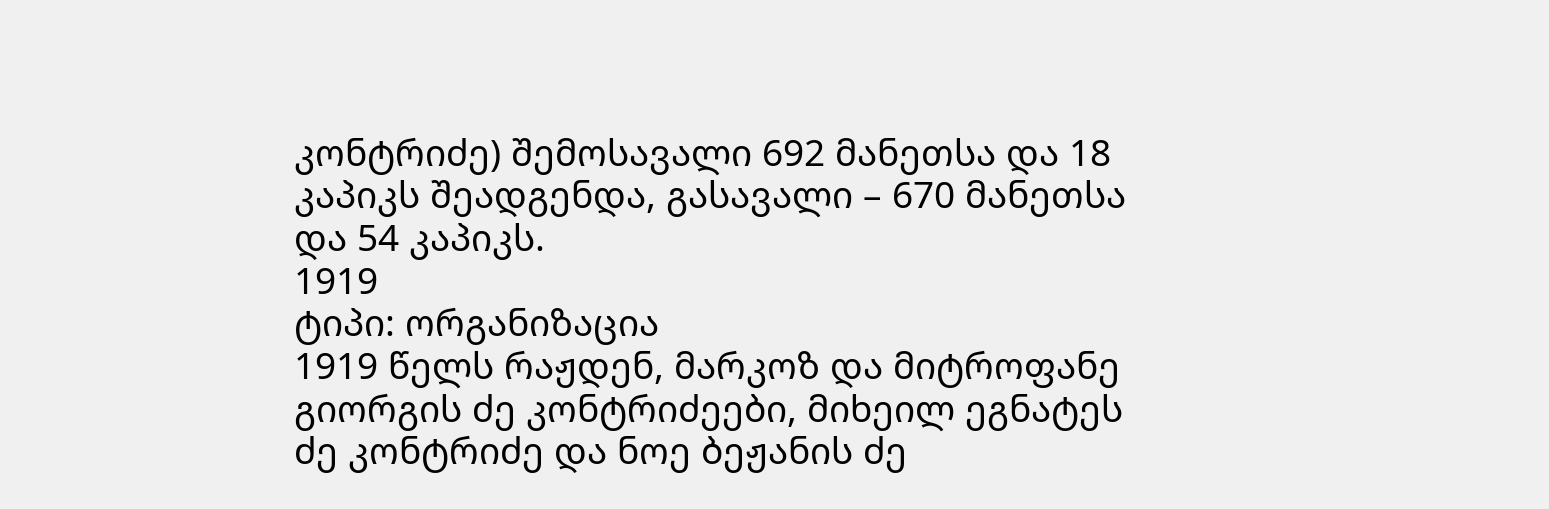კონტრიძე) შემოსავალი 692 მანეთსა და 18 კაპიკს შეადგენდა, გასავალი – 670 მანეთსა და 54 კაპიკს.
1919
ტიპი: ორგანიზაცია
1919 წელს რაჟდენ, მარკოზ და მიტროფანე გიორგის ძე კონტრიძეები, მიხეილ ეგნატეს ძე კონტრიძე და ნოე ბეჟანის ძე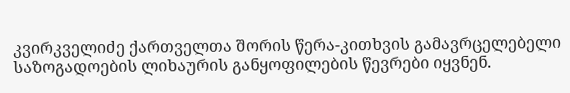კვირკველიძე ქართველთა შორის წერა-კითხვის გამავრცელებელი საზოგადოების ლიხაურის განყოფილების წევრები იყვნენ.